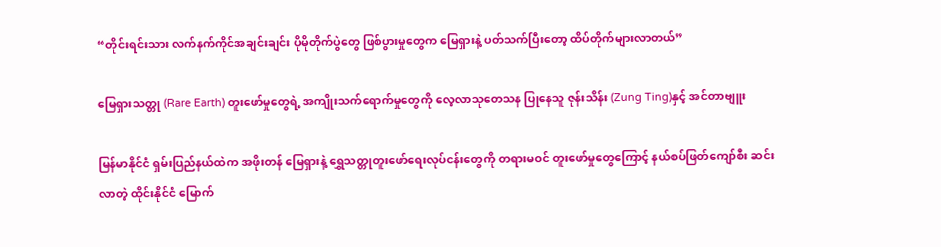“တိုင်းရင်းသား လက်နက်ကိုင်အချင်းချင်း ပိုမိုတိုက်ပွဲတွေ ဖြစ်ပွားမှုတွေက မြေရှားနဲ့ ပတ်သက်ပြီးတော့ ထိပ်တိုက်များလာတယ်”

မြေရှားသတ္တု (Rare Earth) တူးဖော်မှုတွေရဲ့ အကျိုးသက်ရောက်မှုတွေကို လေ့လာသုတေသန ပြုနေသူ ဇုန်းသိန်း (Zung Ting)နှင့် အင်တာဗျူး

မြန်မာနိုင်ငံ ရှမ်းပြည်နယ်ထဲက အဖိုးတန် မြေရှားနဲ့ ရွှေသတ္တုတူးဖော်ရေးလုပ်ငန်းတွေကို တရားမဝင် တူးဖော်မှုတွေကြောင့် နယ်စပ်ဖြတ်ကျော်စီး ဆင်းလာတဲ့ ထိုင်းနိုင်ငံ မြောက်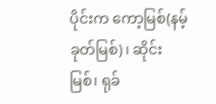ပိုင်းက ကော့မြစ်(နမ့်ခုတ်မြစ်)၊ ဆိုင်းမြစ်၊ ရုခ်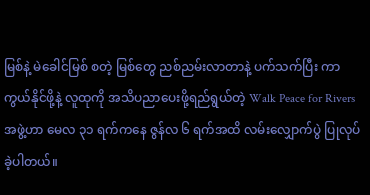မြစ်နဲ့ မဲခေါင်မြစ် စတဲ့ မြစ်တွေ ညစ်ညမ်းလာတာနဲ့ ပက်သက်ပြီး ကာကွယ်နိုင်ဖို့နဲ့ လူထုကို အသိပညာပေးဖို့ရည်ရွယ်တဲ့ Walk Peace for Rivers အဖွဲ့ဟာ မေလ ၃၁ ရက်ကနေ ဇွန်လ ၆ ရက်အထိ လမ်းလျှောက်ပွဲ ပြုလုပ်ခဲ့ပါတယ်။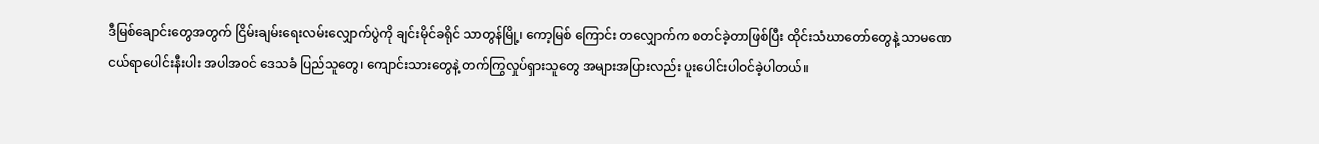ဒီမြစ်ချောင်းတွေအတွက် ငြိမ်းချမ်းရေးလမ်းလျှောက်ပွဲကို ချင်းမိုင်ခရိုင် သာတွန်မြို့၊ ကော့မြစ် ကြောင်း တလျှောက်က စတင်ခဲ့တာဖြစ်ပြီး ထိုင်းသံဃာတော်တွေနဲ့ သာမဏေ ငယ်ရာပေါင်းနီးပါး အပါအဝင် ဒေသခံ ပြည်သူတွေ၊ ကျောင်းသားတွေနဲ့ တက်ကြွလှုပ်ရှားသူတွေ အများအပြားလည်း ပူးပေါင်းပါဝင်ခဲ့ပါတယ်။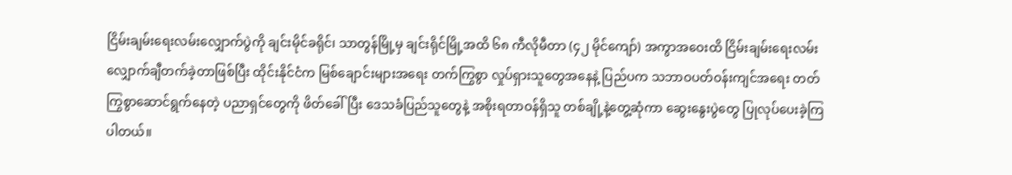ငြိမ်းချမ်းရေးလမ်းလျှောက်ပွဲကို ချင်းမိုင်ခရိုင်၊ သာတွန်မြို့မှ ချင်းရိုင်မြို့အထိ ၆၈ ကီလိုမီတာ (၄၂ မိုင်ကျော်) အကွာအဝေးထိ ငြိမ်းချမ်းရေးလမ်းလျှောက်ချီတက်ခဲ့တာဖြစ်ပြီး ထိုင်းနိုင်ငံက မြစ်ချောင်းများအရေး တက်ကြွစွာ လှုပ်ရှားသူတွေအနေနဲ့ ပြည်ပက သဘာဝပတ်ဝန်းကျင်အရေး တတ်ကြွစွာဆောင်ရွက်နေတဲ့ ပညာရှင်တွေကို ဖိတ်ခေါ်ပြီး ဒေသခံပြည်သူတွေနဲ့ အစိုးရတာဝန်ရှိသူ တစ်ချို့နဲ့တွေ့ဆုံကာ ဆွေးနွေးပွဲတွေ ပြုလုပ်ပေးခဲ့ကြပါတယ်။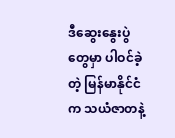ဒီဆွေးနွေးပွဲတွေမှာ ပါဝင်ခဲ့တဲ့ မြန်မာနိုင်ငံက သယံဇာတနဲ့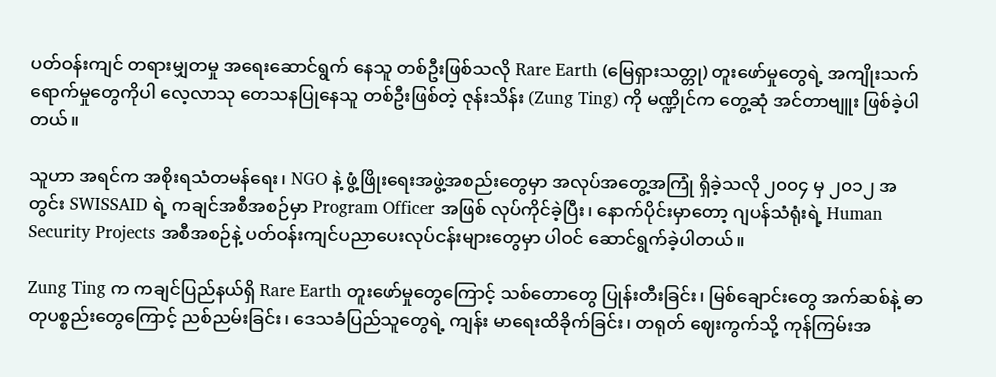ပတ်ဝန်းကျင် တရားမျှတမှု အရေးဆောင်ရွက် နေသူ တစ်ဦးဖြစ်သလို Rare Earth (မြေရှားသတ္တု) တူးဖော်မှုတွေရဲ့ အကျိုးသက်ရောက်မှုတွေကိုပါ လေ့လာသု တေသနပြုနေသူ တစ်ဦးဖြစ်တဲ့ ဇုန်းသိန်း (Zung Ting) ကို မဏ္ဍိုင်က တွေ့ဆုံ အင်တာဗျူး ဖြစ်ခဲ့ပါတယ်။

သူဟာ အရင်က အစိုးရသံတမန်ရေး၊ NGO နဲ့ ဖွံ့ဖြိုးရေးအဖွဲ့အစည်းတွေမှာ အလုပ်အတွေ့အကြုံ ရှိခဲ့သလို ၂၀၀၄ မှ ၂၀၁၂ အတွင်း SWISSAID ရဲ့ ကချင်အစီအစဉ်မှာ Program Officer အဖြစ် လုပ်ကိုင်ခဲ့ပြီး၊ နောက်ပိုင်းမှာတော့ ဂျပန်သံရုံးရဲ့ Human Security Projects အစီအစဉ်နဲ့ ပတ်ဝန်းကျင်ပညာပေးလုပ်ငန်းများတွေမှာ ပါဝင် ဆောင်ရွက်ခဲ့ပါတယ်။

Zung Ting က ကချင်ပြည်နယ်ရှိ Rare Earth တူးဖော်မှုတွေကြောင့် သစ်တောတွေ ပြုန်းတီးခြင်း၊ မြစ်ချောင်းတွေ အက်ဆစ်နဲ့ ဓာတုပစ္စည်းတွေကြောင့် ညစ်ညမ်းခြင်း၊ ဒေသခံပြည်သူတွေရဲ့ ကျန်း မာရေးထိခိုက်ခြင်း၊ တရုတ် ဈေးကွက်သို့ ကုန်ကြမ်းအ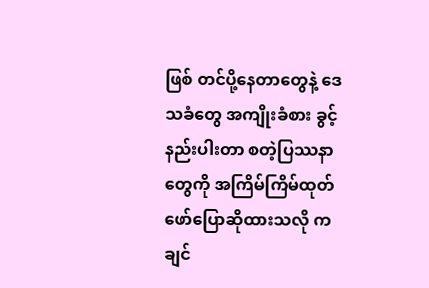ဖြစ် တင်ပို့နေတာတွေနဲ့ ဒေသခံတွေ အကျိုးခံစား ခွင့်နည်းပါးတာ စတဲ့ပြဿနာတွေကို အကြိမ်ကြိမ်ထုတ်ဖော်ပြောဆိုထားသလို ကချင်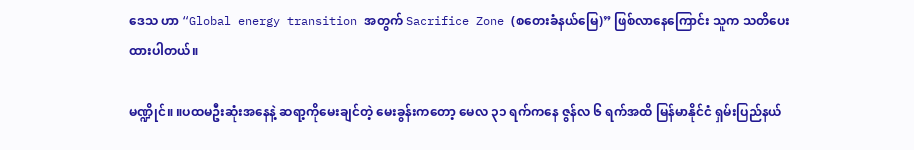ဒေသ ဟာ “Global energy transition အတွက် Sacrifice Zone (စတေးခံနယ်မြေ)” ဖြစ်လာနေကြောင်း သူက သတိပေးထားပါတယ်။

မဏ္ဍိုင်။ ။ပထမဦးဆုံးအနေနဲ့ ဆရာ့ကိုမေးချင်တဲ့ မေးခွန်းကတော့ မေလ ၃၁ ရက်ကနေ ဇွန်လ ၆ ရက်အထိ မြန်မာနိုင်ငံ ရှမ်းပြည်နယ်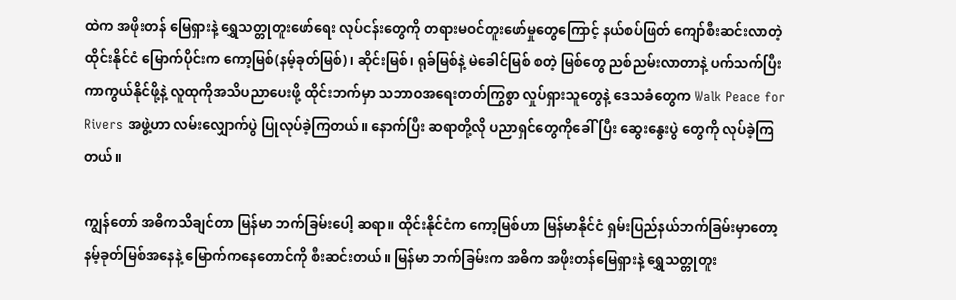ထဲက အဖိုးတန် မြေရှားနဲ့ ရွှေသတ္တုတူးဖော်ရေး လုပ်ငန်းတွေကို တရားမဝင်တူးဖော်မှုတွေကြောင့် နယ်စပ်ဖြတ် ကျော်စီးဆင်းလာတဲ့ ထိုင်းနိုင်ငံ မြောက်ပိုင်းက ကော့မြစ်(နမ့်ခုတ်မြစ်)၊ ဆိုင်းမြစ်၊ ရုခ်မြစ်နဲ့ မဲခေါင်မြစ် စတဲ့ မြစ်တွေ ညစ်ညမ်းလာတာနဲ့ ပက်သက်ပြီး ကာကွယ်နိုင်ဖို့နဲ့ လူထုကိုအသိပညာပေးဖို့ ထိုင်းဘက်မှာ သဘာဝအရေးတတ်ကြွစွာ လှုပ်ရှားသူတွေနဲ့ ဒေသခံတွေက Walk Peace for Rivers အဖွဲ့ဟာ လမ်းလျှောက်ပွဲ ပြုလုပ်ခဲ့ကြတယ်။ နောက်ပြီး ဆရာတို့လို ပညာရှင်တွေကိုခေါ်ပြီး ဆွေးနွေးပွဲ တွေကို လုပ်ခဲ့ကြတယ်။

ကျွန်တော် အဓိကသိချင်တာ မြန်မာ ဘက်ခြမ်းပေါ့ ဆရာ။ ထိုင်းနိုင်ငံက ကော့မြစ်ဟာ မြန်မာနိုင်ငံ ရှမ်းပြည်နယ်ဘက်ခြမ်းမှာတော့ နမ့်ခုတ်မြစ်အနေနဲ့ မြောက်ကနေတောင်ကို စီးဆင်းတယ်။ မြန်မာ ဘက်ခြမ်းက အဓိက အဖိုးတန်မြေရှားနဲ့ ရွှေသတ္တုတူး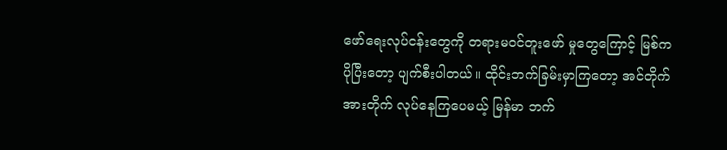ဖော်ရေးလုပ်ငန်းတွေကို တရားမဝင်တူးဖော် မှုတွေကြောင့် မြစ်က ပိုပြီးတော့ ပျက်စီးပါတယ်။ ထိုင်းဘက်ခြမ်းမှာကြတော့ အင်တိုက်အားတိုက် လုပ်နေကြပေမယ့် မြန်မာ ဘက်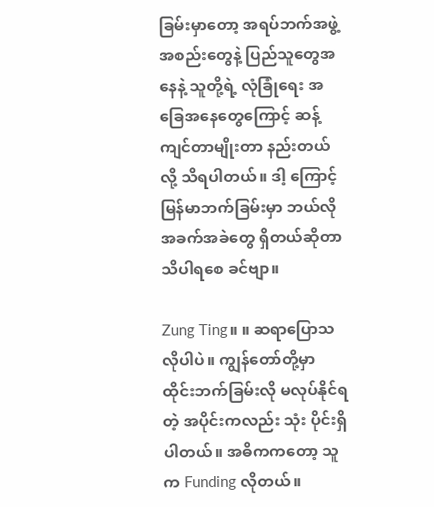ခြမ်းမှာတော့ အရပ်ဘက်အဖွဲ့အစည်းတွေနဲ့ ပြည်သူတွေအနေနဲ့ သူတို့ရဲ့ လုံခြုံရေး အခြေအနေတွေကြောင့် ဆန့်ကျင်တာမျိုးတာ နည်းတယ်လို့ သိရပါတယ်။ ဒါ့ ကြောင့် မြန်မာဘက်ခြမ်းမှာ ဘယ်လိုအခက်အခဲတွေ ရှိတယ်ဆိုတာ သိပါရစေ ခင်ဗျာ။

Zung Ting။ ။ ဆရာပြောသလိုပါပဲ။ ကျွန်တော်တို့မှာ ထိုင်းဘက်ခြမ်းလို မလုပ်နိုင်ရတဲ့ အပိုင်းကလည်း သုံး ပိုင်းရှိပါတယ်။ အဓိကကတော့ သူက Funding လိုတယ်။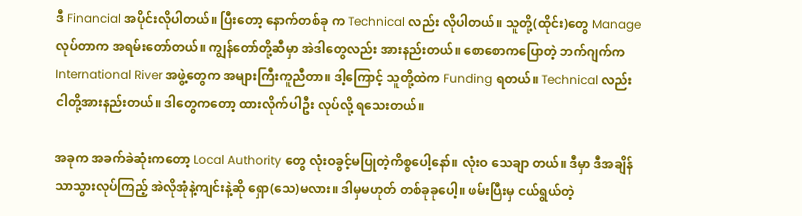ဒီ Financial အပိုင်းလိုပါတယ်။ ပြီးတော့ နောက်တစ်ခု က Technical လည်း လိုပါတယ်။ သူတို့(ထိုင်း)တွေ Manage လုပ်တာက အရမ်းတော်တယ်။ ကျွန်တော်တို့ဆီမှာ အဲဒါတွေလည်း အားနည်းတယ်။ စောစောကပြောတဲ့ ဘက်ဂျက်က International River အဖွဲ့တွေက အများကြီးကူညီတာ။ ဒါ့ကြောင့် သူတို့ထဲက Funding ရတယ်။ Technical လည်း ငါတို့အားနည်းတယ်။ ဒါတွေကတော့ ထားလိုက်ပါဦး လုပ်လို့ ရသေးတယ်။

အခုက အခက်ခဲဆုံးကတော့ Local Authority တွေ လုံးဝခွင့်မပြုတဲ့ကိစ္စပေါ့နော်။ လုံးဝ သေချာ တယ်။ ဒီမှာ ဒီအချိန်သာသွားလုပ်ကြည့် အဲလိုအုံနဲ့ကျင်းနဲ့ဆို ရှော(သေ)မလား။ ဒါမှမဟုတ် တစ်ခုခုပေါ့။ ဖမ်းပြီးမှ ငယ်ရွယ်တဲ့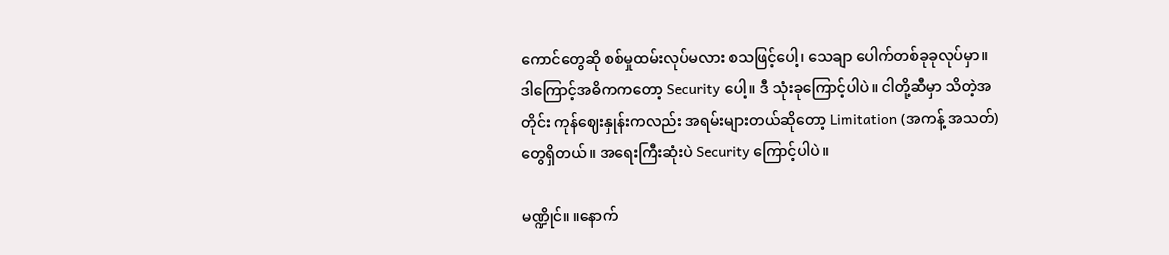ကောင်တွေဆို စစ်မှုထမ်းလုပ်မလား စသဖြင့်ပေါ့၊ သေချာ ပေါက်တစ်ခုခုလုပ်မှာ။ ဒါကြောင့်အဓိကကတော့ Security ပေါ့။ ဒီ သုံးခုကြောင့်ပါပဲ။ ငါတို့ဆီမှာ သိတဲ့အတိုင်း ကုန်ဈေးနှုန်းကလည်း အရမ်းများတယ်ဆိုတော့ Limitation (အကန့် အသတ်) တွေရှိတယ်။ အရေးကြီးဆုံးပဲ Security ကြောင့်ပါပဲ။

မဏ္ဍိုင်။ ။နောက်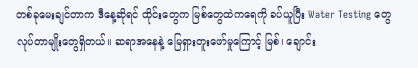တစ်ခုမေးချင်တာက ဒီနေ့ဆိုရင် ထိုင်းတွေက မြစ်တွေထဲကရေကို ခပ်ယူပြီး Water Testing တွေ လုပ်တာမျိုးတွေရှိတယ်။ ဆရာအနေနဲ့ မြေရှားတူးဖော်မှုကြောင့် မြစ်၊ ချောင်း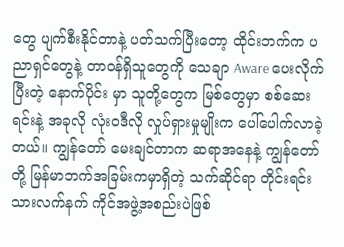တွေ ပျက်စီးနိုင်တာနဲ့ ပတ်သက်ပြီးတော့ ထိုင်းဘက်က ပညာရှင်တွေနဲ့ တာဝန်ရှိသူတွေကို သေချာ Aware ပေးလိုက်ပြီးတဲ့ နောက်ပိုင်း မှာ သူတို့တွေက မြစ်တွေမှာ စစ်ဆေးရင်းနဲ့ အခုလို လုံးဝဒီလို လှုပ်ရှားမှုမျိုးက ပေါ်ပေါက်လာခဲ့တယ်။ ကျွန်တော် မေးချင်တာက ဆရာအနေနဲ့ ကျွန်တော်တို့ မြန်မာဘက်အခြမ်းကမှာရှိတဲ့ သက်ဆိုင်ရာ တိုင်းရင်းသားလက်နက် ကိုင်အဖွဲ့အစည်းပဲဖြစ်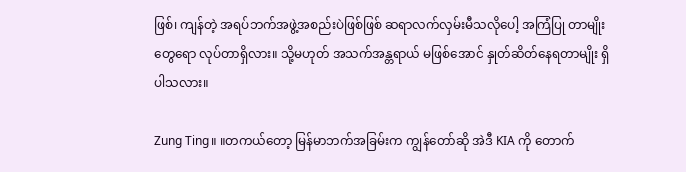ဖြစ်၊ ကျန်တဲ့ အရပ်ဘက်အဖွဲ့အစည်းပဲဖြစ်ဖြစ် ဆရာလက်လှမ်းမီသလိုပေါ့ အကြံပြု တာမျိုးတွေရော လုပ်တာရှိလား။ သို့မဟုတ် အသက်အန္တရာယ် မဖြစ်အောင် နှုတ်ဆိတ်နေရတာမျိုး ရှိပါသလား။

Zung Ting။ ။တကယ်တော့ မြန်မာဘက်အခြမ်းက ကျွန်တော်ဆို အဲဒီ KIA ကို တောက်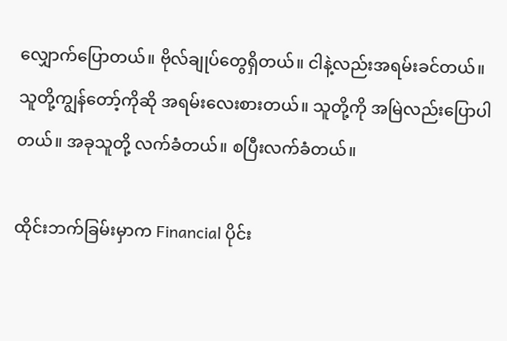လျှောက်ပြောတယ်။ ဗိုလ်ချုပ်တွေရှိတယ်။ ငါနဲ့လည်းအရမ်းခင်တယ်။ သူတို့ကျွန်တော့်ကိုဆို အရမ်းလေးစားတယ်။ သူတို့ကို အမြဲလည်းပြောပါတယ်။ အခုသူတို့ လက်ခံတယ်။ စပြီးလက်ခံတယ်။

ထိုင်းဘက်ခြမ်းမှာက Financial ပိုင်း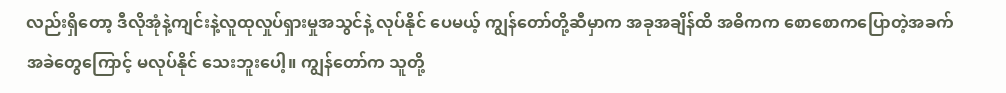လည်းရှိတော့ ဒီလိုအုံနဲ့ကျင်းနဲ့လူထုလှုပ်ရှားမှုအသွင်နဲ့ လုပ်နိုင် ပေမယ့် ကျွန်တော်တို့ဆီမှာက အခုအချိန်ထိ အဓိကက စောစောကပြောတဲ့အခက်အခဲတွေကြောင့် မလုပ်နိုင် သေးဘူးပေါ့။ ကျွန်တော်က သူတို့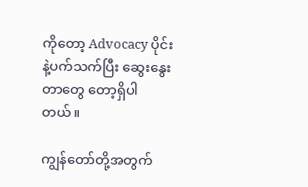ကိုတော့ Advocacy ပိုင်းနဲ့ပက်သက်ပြီး ဆွေးနွေးတာတွေ တော့ရှိပါတယ်။

ကျွန်တော်တို့အတွက်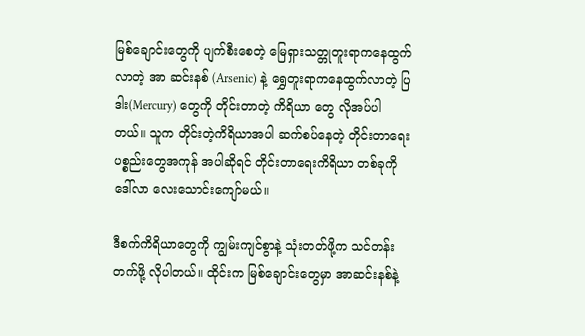မြစ်ချောင်းတွေကို ပျက်စီးစေတဲ့ မြေရှားသတ္တုတူးရာကနေထွက်လာတဲ့ အာ ဆင်းနစ် (Arsenic) နဲ့ ရွှေတူးရာကနေထွက်လာတဲ့ ပြဒါး(Mercury) တွေကို တိုင်းတာတဲ့ ကိရိယာ တွေ လိုအပ်ပါတယ်။ သူက တိုင်းတဲ့ကိရိယာအပါ ဆက်စပ်နေတဲ့ တိုင်းတာရေးပစ္စည်းတွေအကုန် အပါဆိုရင် တိုင်းတာရေးကိရိယာ တစ်ခုကို ဒေါ်လာ လေးသောင်းကျော်မယ်။

ဒီစက်ကိရိယာတွေကို ကျွမ်းကျင်စွာနဲ့ သုံးတတ်ဖို့က သင်တန်းတက်ဖို့ လိုပါတယ်။ ထိုင်းက မြစ်ချောင်းတွေမှာ အာဆင်းနစ်နဲ့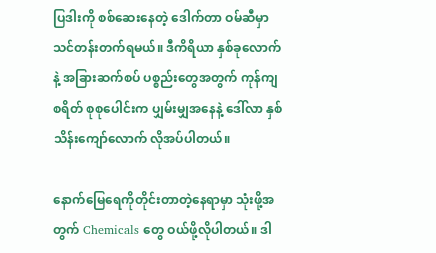ပြဒါးကို စစ်ဆေးနေတဲ့ ဒေါက်တာ ဝမ်ဆီမှာ သင်တန်းတက်ရမယ်။ ဒီကိရိယာ နှစ်ခုလောက်နဲ့ အခြားဆက်စပ် ပစ္စည်းတွေအတွက် ကုန်ကျစရိတ် စုစုပေါင်းက ပျှမ်းမျှအနေနဲ့ ဒေါ်လာ နှစ်သိန်းကျော်လောက် လိုအပ်ပါတယ်။

နောက်မြေရေကိုတိုင်းတာတဲ့နေရာမှာ သုံးဖို့အတွက် Chemicals တွေ ဝယ်ဖို့လိုပါတယ်။ ဒါ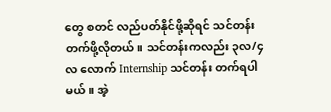တွေ စတင် လည်ပတ်နိုင်ဖို့ဆိုရင် သင်တန်းတက်ဖို့လိုတယ်။ သင်တန်းကလည်း ၃လ/၄လ လောက် Internship သင်တန်း တက်ရပါမယ်။ အဲ့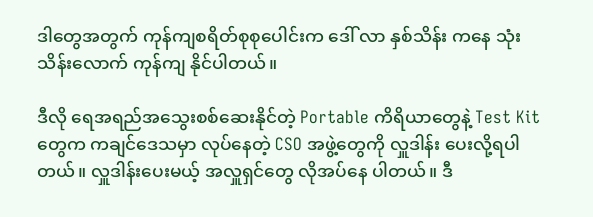ဒါတွေအတွက် ကုန်ကျစရိတ်စုစုပေါင်းက ဒေါ် လာ နှစ်သိန်း ကနေ သုံးသိန်းလောက် ကုန်ကျ နိုင်ပါတယ်။

ဒီလို ရေအရည်အသွေးစစ်ဆေးနိုင်တဲ့ Portable ကိရိယာတွေနဲ့ Test Kit တွေက ကချင်ဒေသမှာ လုပ်နေတဲ့ CSO အဖွဲ့တွေကို လှူဒါန်း ပေးလို့ရပါတယ်။ လှူဒါန်းပေးမယ့် အလှူရှင်တွေ လိုအပ်နေ ပါတယ်။ ဒီ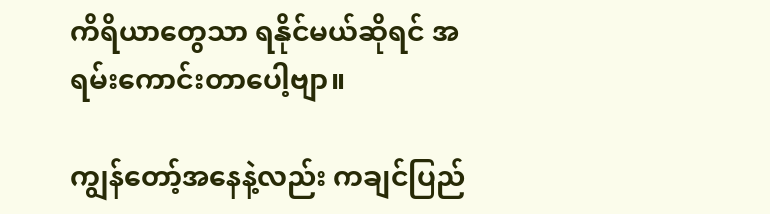ကိရိယာတွေသာ ရနိုင်မယ်ဆိုရင် အရမ်းကောင်းတာပေါ့ဗျာ။

ကျွန်တော့်အနေနဲ့လည်း ကချင်ပြည်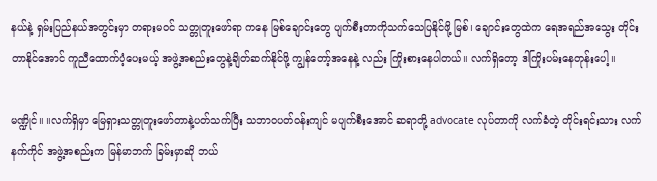နယ်နဲ့ ရှမ်းပြည်နယ်အတွင်းမှာ တရားမဝင် သတ္တုတူးဖော်ရာ ကနေ မြစ်ချောင်းတွေ ပျက်စီးတာကိုသက်သေပြနိုင်ဖို့ မြစ်၊ ချောင်းတွေထဲက ရေအရည်အသွေး တိုင်းတာနိုင်အောင် ကူညီထောက်ပံ့ပေးမယ့် အဖွဲ့အစည်းတွေနဲ့ချိတ်ဆက်နိုင်ဖို့ ကျွန်တော့်အနေနဲ့ လည်း ကြိုးစားနေပါတယ်။ လက်ရှိတော့ ဒါကြိုးပမ်းနေတုန်းပေါ့။

မဏ္ဍိုင်။ ။လက်ရှိမှာ မြေရှားသတ္တုတူးဖော်တာနဲ့ပတ်သက်ပြီး သဘာဝပတ်ဝန်းကျင် မပျက်စီးအောင် ဆရာတို့ advocate လုပ်တာကို လက်ခံတဲ့ တိုင်းရင်းသား လက်နက်ကိုင် အဖွဲ့အစည်းက မြန်မာဘက် ခြမ်းမှာဆို ဘယ်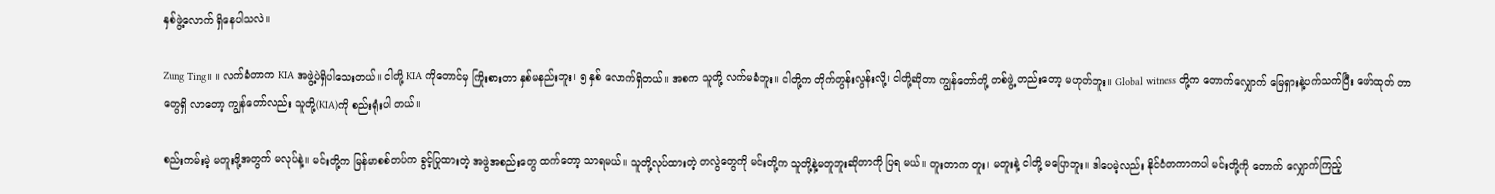နှစ်ဖွဲ့လောက် ရှိနေပါသလဲ။

Zung Ting။ ။ လက်ခံတာက KIA အဖွဲ့ပဲရှိပါသေးတယ်။ ငါတို့ KIA ကိုတောင်မှ ကြိုးစားတာ နှစ်မနည်းဘူး၊ ၅ နှစ် လောက်ရှိတယ်။ အစက သူတို့ လက်မခံဘူး။ ငါတို့က တိုက်တွန်းလွန်းလို့၊ ငါတို့ဆိုတာ ကျွန်တော်တို့ တစ်ဖွဲ့ တည်းတော့ မဟုတ်ဘူး။ Global witness တို့က တောက်လျှောက် မြေရှားနဲ့ပက်သက်ပြီး ဖော်ထုတ် တာတွေရှိ လာတော့ ကျွန်တော်လည်း သူတို့(KIA)ကို စည်းရုံးပါ တယ်။

စည်းကမ်းမဲ့ မတူးဖို့အတွက် မလုပ်နဲ့။ မင်းတို့က မြန်မာစစ်တပ်က ခွင့်ပြုထားတဲ့ အဖွဲအစည်းတွေ ထက်တော့ သာရမယ်။ သူတို့လုပ်ထားတဲ့ တလွဲတွေကို မင်းတို့က သူတို့နဲ့မတူဘူးဆိုတာကို ပြရ မယ်။ တူးတာက တူး၊ မတူးနဲ့ ငါတို့ မပြောဘူး။ ဒါပေမဲ့လည်း နိုင်ငံတကာကပါ မင်းတို့ကို တောက် လျှောက်ကြည့်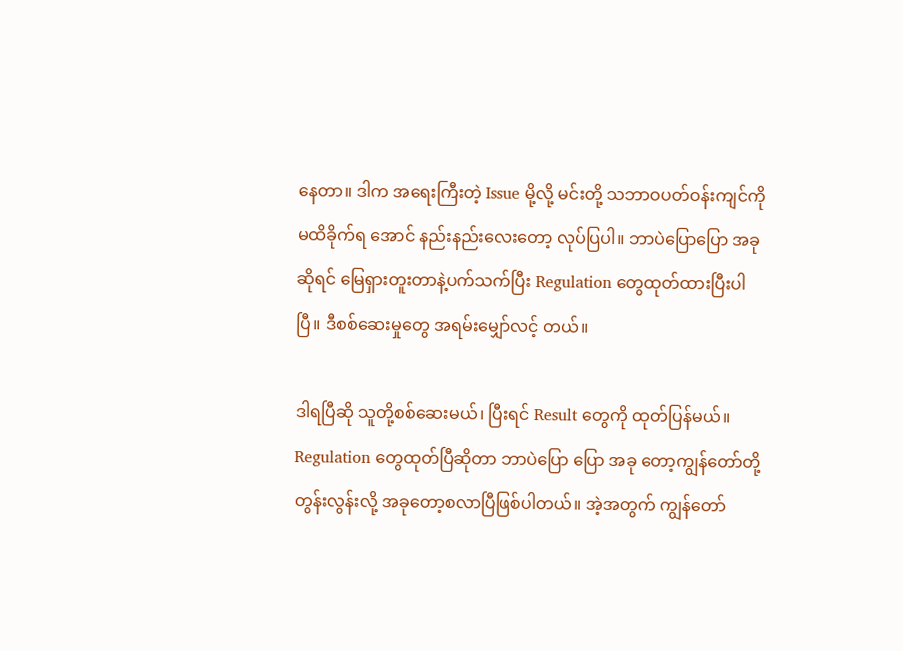နေတာ။ ဒါက အရေးကြီးတဲ့ Issue မို့လို့ မင်းတို့ သဘာဝပတ်ဝန်းကျင်ကို မထိခိုက်ရ အောင် နည်းနည်းလေးတော့ လုပ်ပြပါ။ ဘာပဲပြောပြော အခုဆိုရင် မြေရှားတူးတာနဲ့ပက်သက်ပြီး Regulation တွေထုတ်ထားပြီးပါပြီ။ ဒီစစ်ဆေးမှုတွေ အရမ်းမျှော်လင့် တယ်။

ဒါရပြီဆို သူတို့စစ်ဆေးမယ်၊ ပြီးရင် Result တွေကို ထုတ်ပြန်မယ်။ Regulation တွေထုတ်ပြီဆိုတာ ဘာပဲပြော ပြော အခု တော့ကျွန်တော်တို့တွန်းလွန်းလို့ အခုတော့စလာပြီဖြစ်ပါတယ်။ အဲ့အတွက် ကျွန်တော်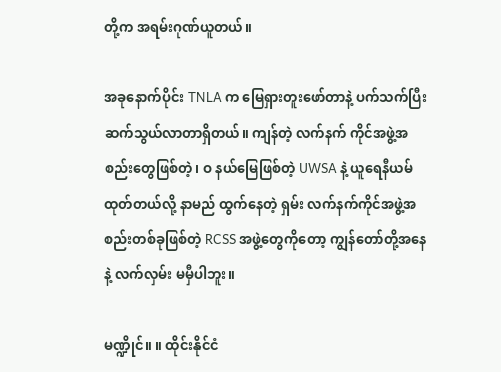တို့က အရမ်းဂုဏ်ယူတယ်။

အခု‌နောက်ပိုင်း TNLA က မြေရှားတူးဖော်တာနဲ့ ပက်သက်ပြီး ဆက်သွယ်လာတာရှိတယ်။ ကျန်တဲ့ လက်နက် ကိုင်အဖွဲ့အစည်းတွေဖြစ်တဲ့၊ ဝ နယ်မြေဖြစ်တဲ့ UWSA နဲ့ ယူရေနီယမ် ထုတ်တယ်လို့ နာမည် ထွက်နေတဲ့ ရှမ်း လက်နက်ကိုင်အဖွဲ့အစည်းတစ်ခုဖြစ်တဲ့ RCSS အဖွဲ့တွေကိုတော့ ကျွန်တော်တို့အနေနဲ့ လက်လှမ်း မမှီပါဘူး။

မဏ္ဍိုင်။ ။ ထိုင်းနိုင်ငံ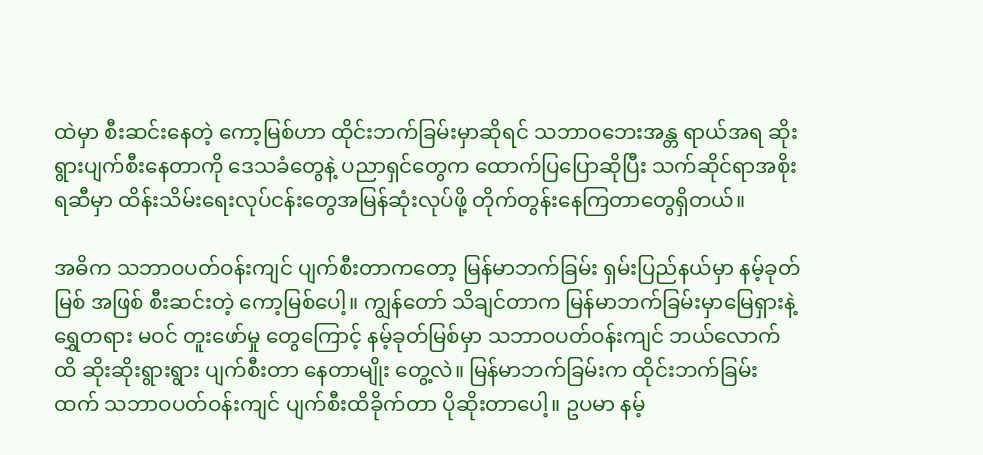ထဲမှာ စီးဆင်းနေတဲ့ ကော့မြစ်ဟာ ထိုင်းဘက်ခြမ်းမှာဆိုရင် သဘာဝဘေးအန္တ ရာယ်အရ ဆိုးရွားပျက်စီးနေတာကို ဒေသခံတွေနဲ့ ပညာရှင်တွေက ထောက်ပြပြောဆိုပြီး သက်ဆိုင်ရာအစိုးရဆီမှာ ထိန်းသိမ်းရေးလုပ်ငန်းတွေအမြန်ဆုံးလုပ်ဖို့ တိုက်တွန်းနေကြတာတွေရှိတယ်။

အဓိက သဘာဝပတ်ဝန်းကျင် ပျက်စီးတာကတော့ မြန်မာဘက်ခြမ်း ရှမ်းပြည်နယ်မှာ နမ့်ခုတ်မြစ် အဖြစ် စီးဆင်းတဲ့ ကော့မြစ်ပေါ့။ ကျွန်တော် သိချင်တာက မြန်မာဘက်ခြမ်းမှာမြေရှားနဲ့ ရွှေတရား မဝင် တူးဖော်မှု တွေကြောင့် နမ့်ခုတ်မြစ်မှာ သဘာဝပတ်ဝန်းကျင် ဘယ်လောက်ထိ ဆိုးဆိုးရွားရွား ပျက်စီးတာ နေတာမျိုး တွေ့လဲ။ မြန်မာဘက်ခြမ်းက ထိုင်းဘက်ခြမ်းထက် သဘာဝပတ်ဝန်းကျင် ပျက်စီးထိခိုက်တာ ပိုဆိုးတာပေါ့။ ဥပမာ နမ့်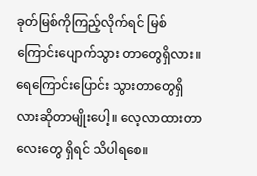ခုတ်မြစ်ကိုကြည့်လိုက်ရင် မြစ်ကြောင်းပျောက်သွား တာတွေရှိလား။ ရေကြောင်းပြောင်း သွားတာတွေရှိလားဆိုတာမျိုးပေါ့။ လေ့လာထားတာလေးတွေ ရှိရင် သိပါရစေ။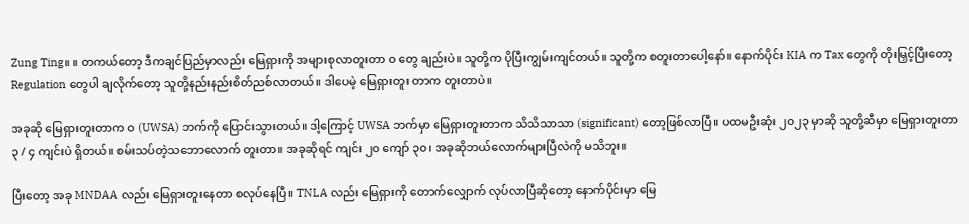Zung Ting။ ။ တကယ်တော့ ဒီကချင်ပြည်မှာလည်း မြေရှားကို အများစုလာတူးတာ ဝ တွေ ချည်းပဲ။ သူတို့က ပိုပြီးကျွမ်းကျင်တယ်။ သူတို့က စတူးတာပေါ့နော်။ နောက်ပိုင်း KIA က Tax တွေကို တိုးမြှင့်ပြီးတော့ Regulation တွေပါ ချလိုက်တော့ သူတို့နည်းနည်းစိတ်ညစ်လာတယ်။ ဒါပေမဲ့ မြေရှားတူး တာက တူးတာပဲ။

အခုဆို မြေရှားတူးတာက ဝ (UWSA) ဘက်ကို ပြောင်းသွားတယ်။ ဒါ့ကြောင့် UWSA ဘက်မှာ မြေရှားတူးတာက သိသိသာသာ (significant) တော့ဖြစ်လာပြီ။ ပထမဦးဆုံး ၂၀၂၃ မှာဆို သူတို့ဆီမှာ မြေရှားတူးတာ ၃ / ၄ ကျင်းပဲ ရှိတယ်။ စမ်းသပ်တဲ့သဘောလောက် တူးတာ။ အခုဆိုရင် ကျင်း ၂၀ ကျော် ၃၀၊ အခုဆိုဘယ်လောက်များပြီလဲကို မသိဘူး။

ပြီးတော့ အခု MNDAA လည်း မြေရှားတူးနေတာ စလုပ်နေပြီ။ TNLA လည်း မြေရှားကို တောက်လျှောက် လုပ်လာပြီဆိုတော့ နောက်ပိုင်းမှာ မြေ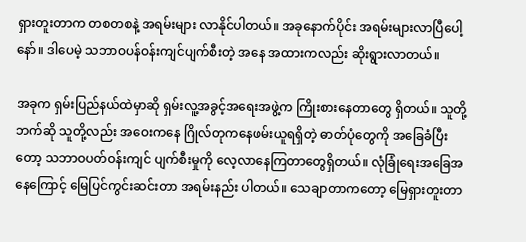ရှားတူးတာက တစတစနဲ့ အရမ်းများ လာနိုင်ပါတယ်။ အခုနောက်ပိုင်း အရမ်းများလာပြီပေါ့နော်။ ဒါပေမဲ့ သဘာဝပန်ဝန်းကျင်ပျက်စီးတဲ့ အနေ အထားကလည်း ဆိုးရွားလာတယ်။

အခုက ရှမ်းပြည်နယ်ထဲမှာဆို ရှမ်းလူ့အခွင့်အရေးအဖွဲ့က ကြိုးစားနေတာတွေ ရှိတယ်။ သူတို့ ဘက်ဆို သူတို့လည်း အဝေးကနေ ဂြိုလ်တုကနေဖမ်းယူရရှိတဲ့ ဓာတ်ပုံတွေကို အခြေခံပြီးတော့ သဘာဝပတ်ဝန်းကျင် ပျက်စီးမှုကို လေ့လာနေကြတာတွေရှိတယ်။ လုံခြုံရေးအခြေအနေကြောင့် မြေပြင်ကွင်းဆင်းတာ အရမ်းနည်း ပါတယ်။ သေချာတာကတော့ မြေရှားတူးတာ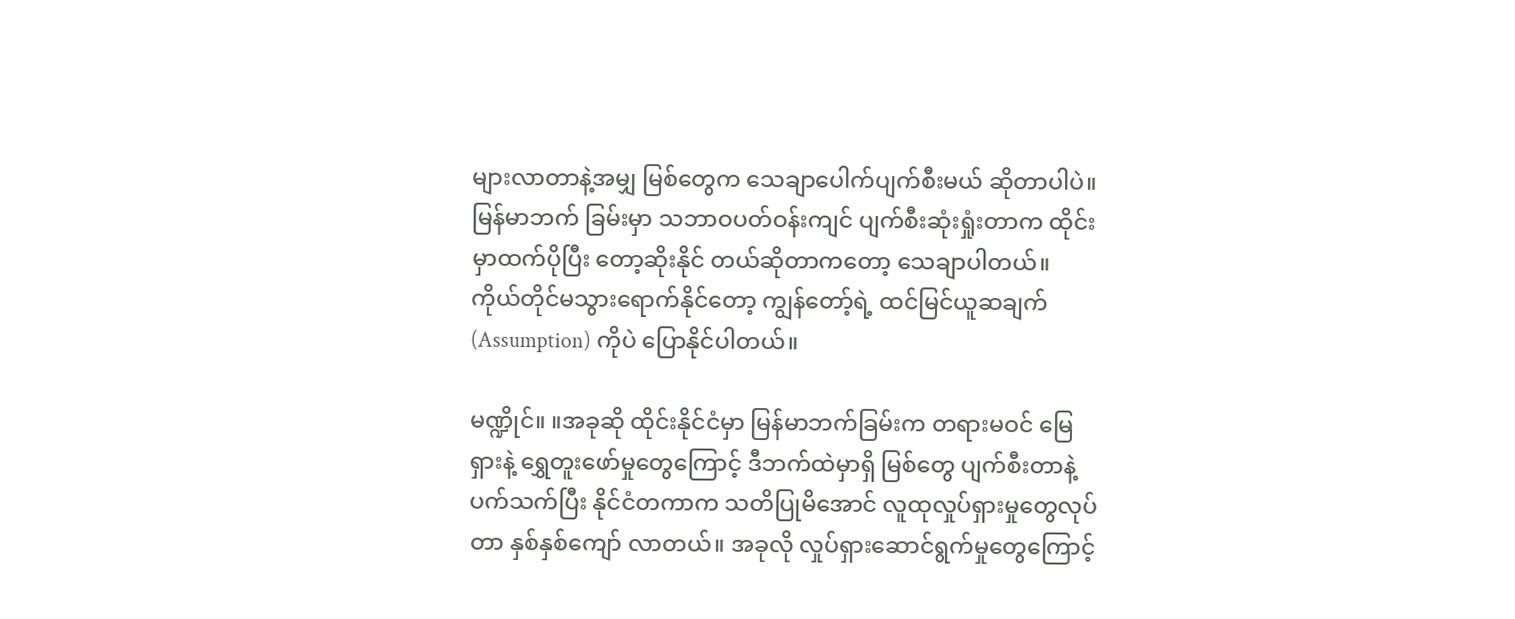များလာတာနဲ့အမျှ မြစ်တွေက သေချာပေါက်ပျက်စီးမယ် ဆိုတာပါပဲ။ မြန်မာဘက် ခြမ်းမှာ သဘာဝပတ်ဝန်းကျင် ပျက်စီးဆုံးရှုံးတာက ထိုင်းမှာထက်ပိုပြီး တော့ဆိုးနိုင် တယ်ဆိုတာကတော့ သေချာပါတယ်။ ကိုယ်တိုင်မသွားရောက်နိုင်တော့ ကျွန်တော့်ရဲ့ ထင်မြင်ယူဆချက် (Assumption) ကိုပဲ ပြောနိုင်ပါတယ်။

မဏ္ဍိုင်။ ။အခုဆို ထိုင်းနိုင်ငံမှာ မြန်မာဘက်ခြမ်းက တရားမဝင် မြေရှားနဲ့ ရွှေတူးဖော်မှုတွေကြောင့် ဒီဘက်ထဲမှာရှိ မြစ်တွေ ပျက်စီးတာနဲ့ပက်သက်ပြီး နိုင်ငံတကာက သတိပြုမိအောင် လူထုလှုပ်ရှားမှုတွေလုပ်တာ နှစ်နှစ်ကျော် လာတယ်။ အခုလို လှုပ်ရှားဆောင်ရွက်မှုတွေကြောင့်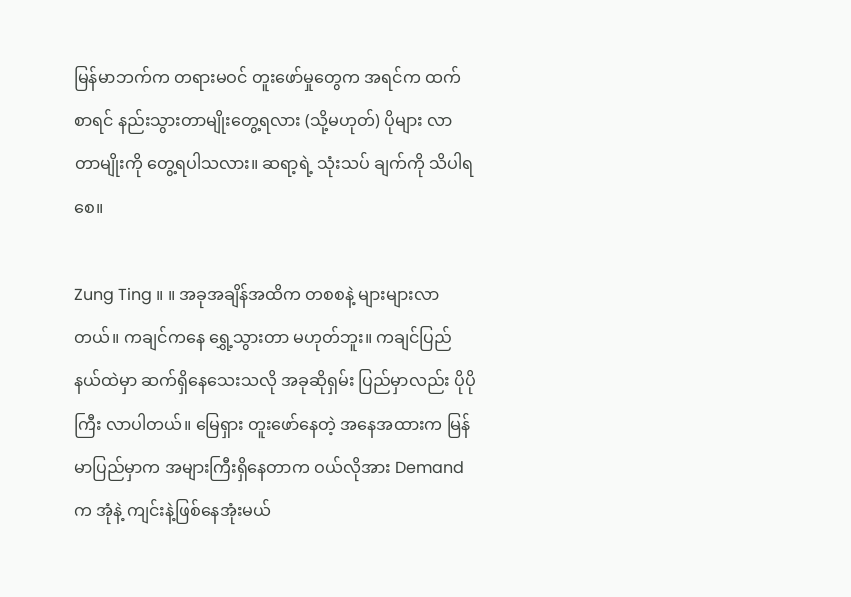မြန်မာဘက်က တရားမဝင် တူးဖော်မှုတွေက အရင်က ထက်စာရင် နည်းသွားတာမျိုးတွေ့ရလား (သို့မဟုတ်) ပိုများ လာတာမျိုးကို တွေ့ရပါသလား။ ဆရာ့ရဲ့ သုံးသပ် ချက်ကို သိပါရစေ။

Zung Ting ။ ။ အခုအချိန်အထိက တစစနဲ့ များများလာတယ်။ ကချင်ကနေ ရွှေ့သွားတာ မဟုတ်ဘူး။ ကချင်ပြည် နယ်ထဲမှာ ဆက်ရှိနေသေးသလို အခုဆိုရှမ်း ပြည်မှာလည်း ပိုပိုကြီး လာပါတယ်။ မြေရှား တူးဖော်နေတဲ့ အနေအထားက မြန်မာပြည်မှာက အများကြီးရှိနေတာက ဝယ်လိုအား Demand က အုံနဲ့ ကျင်းနဲ့ဖြစ်နေအုံးမယ်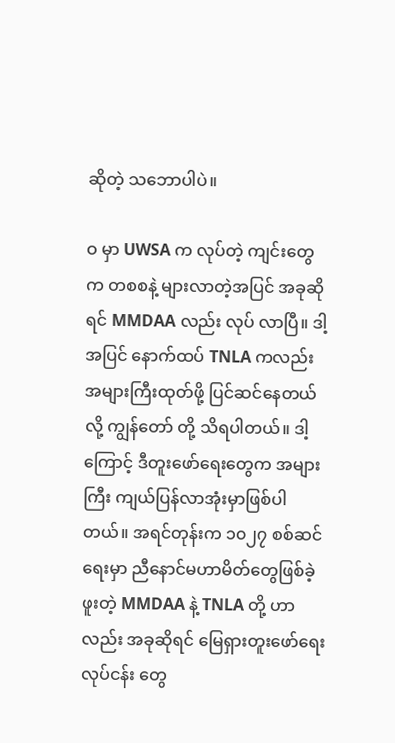ဆိုတဲ့ သဘောပါပဲ။

ဝ မှာ UWSA က လုပ်တဲ့ ကျင်းတွေက တစစနဲ့ များလာတဲ့အပြင် အခုဆိုရင် MMDAA လည်း လုပ် လာပြီ။ ဒါ့အပြင် နောက်ထပ် TNLA ကလည်း အများကြီးထုတ်ဖို့ ပြင်ဆင်နေတယ်လို့ ကျွန်တော် တို့ သိရပါတယ်။ ဒါ့ကြောင့် ဒီတူးဖော်ရေးတွေက အများကြီး ကျယ်ပြန်လာအုံးမှာဖြစ်ပါတယ်။ အရင်တုန်းက ၁၀၂၇ စစ်ဆင်ရေးမှာ ညီနောင်မဟာမိတ်တွေဖြစ်ခဲ့ဖူးတဲ့ MMDAA နဲ့ TNLA တို့ ဟာလည်း အခုဆိုရင် မြေရှားတူးဖော်ရေး လုပ်ငန်း တွေ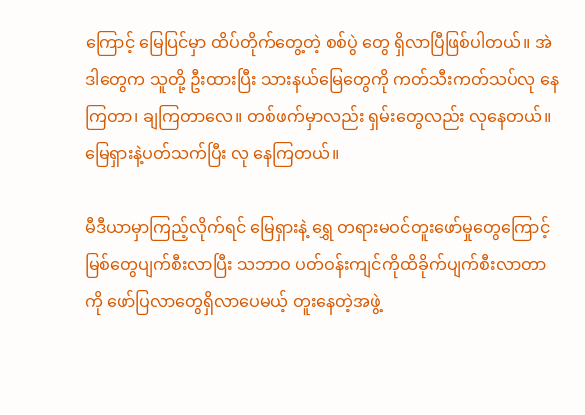ကြောင့် မြေပြင်မှာ ထိပ်တိုက်တွေ့တဲ့ စစ်ပွဲ တွေ ရှိလာပြီဖြစ်ပါတယ်။ အဲဒါတွေက သူတို့ ဦးထားပြီး သားနယ်မြေတွေကို ကတ်သီးကတ်သပ်လု နေကြတာ၊ ချကြတာလေ။ တစ်ဖက်မှာလည်း ရှမ်းတွေလည်း လုနေတယ်။ မြေရှားနဲ့ပတ်သက်ပြီး လု နေကြတယ်။

မီဒီယာမှာကြည့်လိုက်ရင် မြေရှားနဲ့ ရွှေ တရားမဝင်တူးဖော်မှုတွေကြောင့် မြစ်တွေပျက်စီးလာပြီး သဘာဝ ပတ်ဝန်းကျင်ကိုထိခိုက်ပျက်စီးလာတာကို ဖော်ပြလာတွေရှိလာပေမယ့် တူးနေတဲ့အဖွဲ့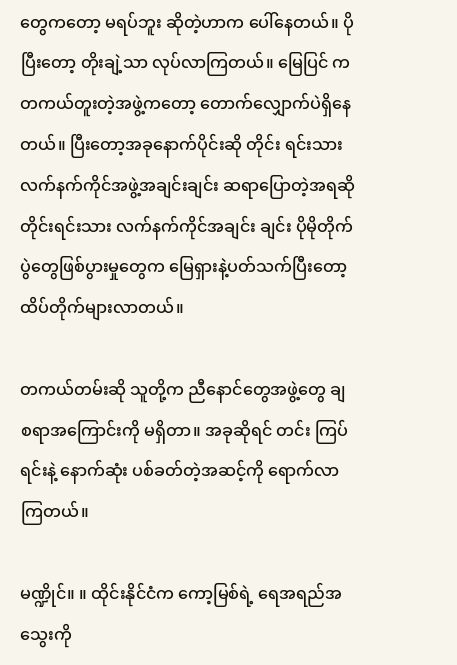တွေကတော့ မရပ်ဘူး ဆိုတဲ့ဟာက ပေါ်နေတယ်။ ပိုပြီးတော့ တိုးချဲ့သာ လုပ်လာကြတယ်။ မြေပြင် က တကယ်တူးတဲ့အဖွဲ့ကတော့ တောက်လျှောက်ပဲရှိနေတယ်။ ပြီးတော့အခုနောက်ပိုင်းဆို တိုင်း ရင်းသားလက်နက်ကိုင်အဖွဲ့အချင်းချင်း ဆရာပြောတဲ့အရဆို တိုင်းရင်းသား လက်နက်ကိုင်အချင်း ချင်း ပိုမိုတိုက်ပွဲတွေဖြစ်ပွားမှုတွေက မြေရှားနဲ့ပတ်သက်ပြီးတော့ ထိပ်တိုက်များလာတယ်။

တကယ်တမ်းဆို သူတို့က ညီနောင်တွေအဖွဲ့တွေ ချစရာအကြောင်းကို မရှိတာ။ အခုဆိုရင် တင်း ကြပ်ရင်းနဲ့ နောက်ဆုံး ပစ်ခတ်တဲ့အဆင့်ကို ရောက်လာကြတယ်။

မဏ္ဍိုင်။ ။ ထိုင်းနိုင်ငံက ကော့မြစ်ရဲ့ ရေအရည်အသွေးကို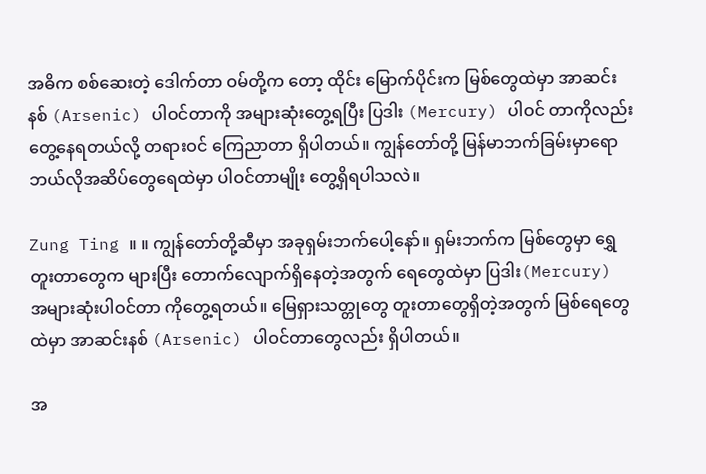အဓိက စစ်ဆေးတဲ့ ဒေါက်တာ ဝမ်တို့က တော့ ထိုင်း မြောက်ပိုင်းက မြစ်တွေထဲမှာ အာဆင်းနစ် (Arsenic) ပါဝင်တာကို အများဆုံးတွေ့ရပြီး ပြဒါး (Mercury) ပါဝင် တာကိုလည်း တွေ့နေရတယ်လို့ တရားဝင် ကြေညာတာ ရှိပါတယ်။ ကျွန်တော်တို့ မြန်မာဘက်ခြမ်းမှာရော ဘယ်လိုအဆိပ်တွေရေထဲမှာ ပါဝင်တာမျိုး တွေ့ရှိရပါသလဲ။

Zung Ting ။ ။ ကျွန်တော်တို့ဆီမှာ အခုရှမ်းဘက်ပေါ့နော်။ ရှမ်းဘက်က မြစ်တွေမှာ ရွှေတူးတာတွေက များပြီး တောက်လျောက်ရှိနေတဲ့အတွက် ရေတွေထဲမှာ ပြဒါး(Mercury) အများဆုံးပါဝင်တာ ကိုတွေ့ရတယ်။ မြေရှားသတ္တုတွေ တူးတာတွေရှိတဲ့အတွက် မြစ်ရေတွေထဲမှာ အာဆင်းနစ် (Arsenic) ပါဝင်တာတွေလည်း ရှိပါတယ်။

အ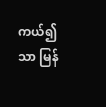ကယ်၍သာ မြန်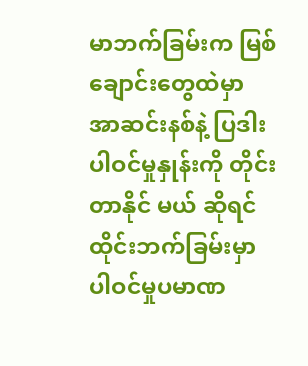မာဘက်ခြမ်းက မြစ်ချောင်းတွေထဲမှာ အာဆင်းနစ်နဲ့ ပြဒါးပါဝင်မှုနှုန်းကို တိုင်းတာနိုင် မယ် ဆိုရင် ထိုင်းဘက်ခြမ်းမှာ ပါဝင်မှုပမာဏ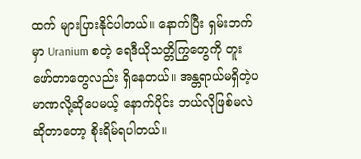ထက် များပြားနိုင်ပါတယ်။ နောက်ပြီး ရှမ်းဘက်မှာ Uranium စတဲ့ ရေဒီယိုသတ္တိကြွတွေကို တူးဖော်တာတွေလည်း ရှိနေတယ်။ အန္တရာယ်မရှိတဲ့ပမာဏလို့ဆိုပေမယ့် နောက်ပိုင်း ဘယ်လိုဖြစ်မလဲဆိုတာတော့ စိုးရိမ်ရပါတယ်။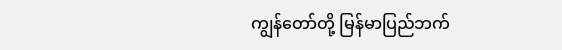ကျွန်တော်တို့ မြန်မာပြည်ဘက်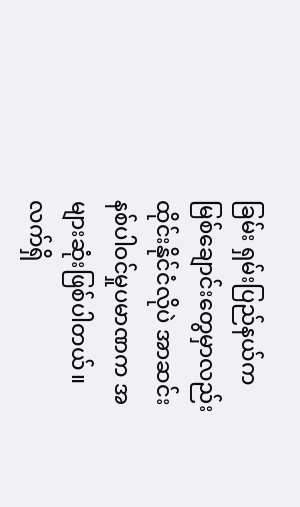ခြမ်း ရှမ်းပြည်နယ်က မြစ်ချောင်းတွေမှာလည်း ထိုင်းနိုင်ငံလိုပဲ အာဆင်း နစ်ပါဝင်မှုပမာဏက အများဆုံးဖြစ်ပါတယ်။ လက်ရှိ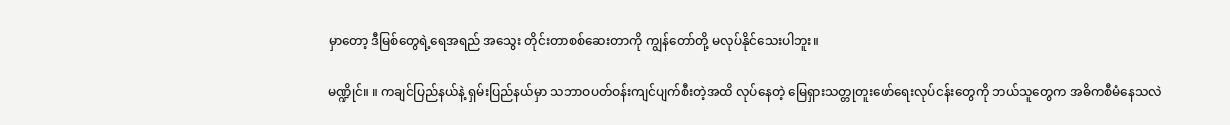မှာတော့ ဒီမြစ်တွေရဲ့ရေအရည် အသွေး တိုင်းတာစစ်ဆေးတာကို ကျွန်တော်တို့ မလုပ်နိုင်သေးပါဘူး။

မဏ္ဍိုင်။ ။ ကချင်ပြည်နယ်နဲ့ ရှမ်းပြည်နယ်မှာ သဘာဝပတ်ဝန်းကျင်ပျက်စီးတဲ့အထိ လုပ်နေတဲ့ မြေရှားသတ္တုတူးဖော်ရေးလုပ်ငန်းတွေကို ဘယ်သူတွေက အဓိကစီမံနေသလဲ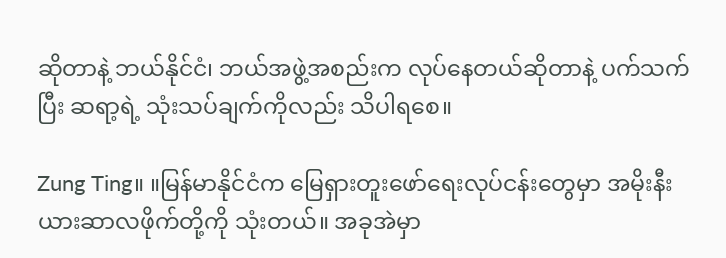ဆိုတာနဲ့ ဘယ်နိုင်ငံ၊ ဘယ်အဖွဲ့အစည်းက လုပ်နေတယ်ဆိုတာနဲ့ ပက်သက်ပြီး ဆရာ့ရဲ့ သုံးသပ်ချက်ကိုလည်း သိပါရစေ။

Zung Ting။ ။မြန်မာနိုင်ငံက မြေရှားတူးဖော်ရေးလုပ်ငန်းတွေမှာ အမိုးနီးယားဆာလဖိုက်တို့ကို သုံးတယ်။ အခုအဲမှာ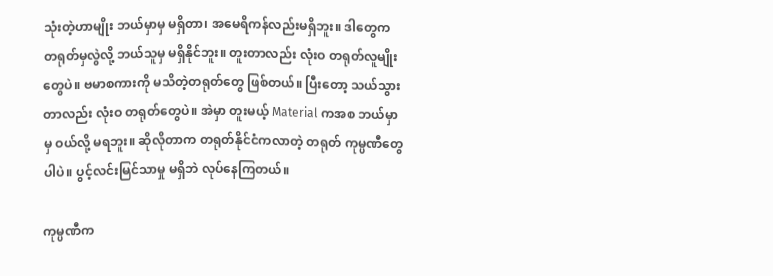သုံးတဲ့ဟာမျိုး ဘယ်မှာမှ မရှိတာ၊ အမေရိကန်လည်းမရှိဘူး။ ဒါတွေက တရုတ်မှလွဲလို့ ဘယ်သူမှ မရှိနိုင်ဘူး။ တူးတာလည်း လုံးဝ တရုတ်လူမျိုးတွေပဲ။ ဗမာစကားကို မသိတဲ့တရုတ်တွေ ဖြစ်တယ်။ ပြီးတော့ သယ်သွားတာလည်း လုံးဝ တရုတ်တွေပဲ။ အဲမှာ တူးမယ့် Material ကအစ ဘယ်မှာမှ ဝယ်လို့ မရဘူး။ ဆိုလိုတာက တရုတ်နိုင်ငံကလာတဲ့ တရုတ် ကုမ္ပဏီတွေပါပဲ။ ပွင့်လင်းမြင်သာမှု မရှိဘဲ လုပ်နေကြတယ်။

ကုမ္ပဏီက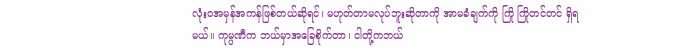လုံးဝအမှန်အကန်ဖြစ်တယ်ဆိုရင်၊ မဟုတ်တာမလုပ်ဘူးဆိုတာကို အာမခံချက်ကို ကြို ကြိုတင်တင် ရှိရမယ်။ ကုမ္ပဏီက ဘယ်မှာအခြေစိုက်တာ၊ ငါတို့ကဘယ်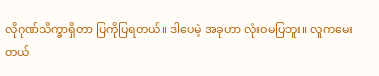လိုဂုဏ်သိက္ခာရှိတာ ပြကိုပြရတယ်။ ဒါပေမဲ့ အခုဟာ လုံးဝမပြဘူး။ လူကမေးတယ်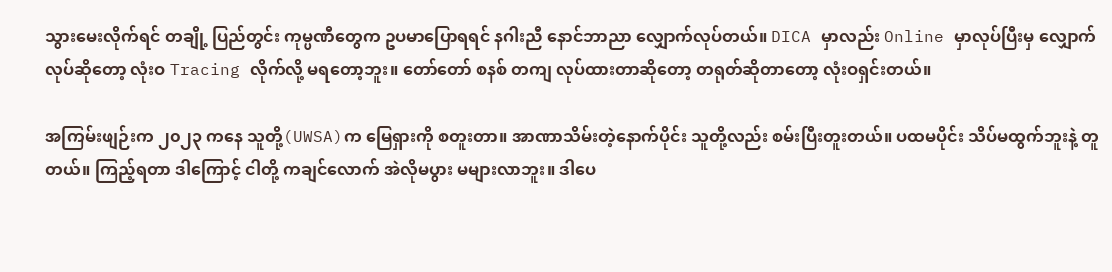သွားမေးလိုက်ရင် တချို့ ပြည်တွင်း ကုမ္ပဏီတွေက ဥပမာပြောရရင် နဂါးညီ နောင်ဘာညာ လျှောက်လုပ်တယ်။ DICA မှာလည်း Online မှာလုပ်ပြီးမှ လျှောက်လုပ်ဆိုတော့ လုံးဝ Tracing လိုက်လို့ မရတော့ဘူး။ တော်တော် စနစ် တကျ လုပ်ထားတာဆိုတော့ တရုတ်ဆိုတာတော့ လုံးဝရှင်းတယ်။

အကြမ်းဖျဉ်းက ၂၀၂၃ ကနေ သူတို့(UWSA)က မြေရှားကို စတူးတာ။ အာဏာသိမ်းတဲ့နောက်ပိုင်း သူတို့လည်း စမ်းပြီးတူးတယ်။ ပထမပိုင်း သိပ်မထွက်ဘူးနဲ့ တူတယ်။ ကြည့်ရတာ ဒါကြောင့် ငါတို့ ကချင်လောက် အဲလိုမပွား မများလာဘူး။ ဒါပေ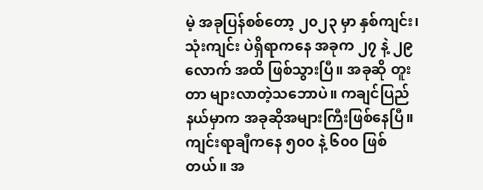မဲ့ အခုပြန်စစ်တော့ ၂၀၂၃ မှာ နှစ်ကျင်း၊ သုံးကျင်း ပဲရှိရာကနေ အခုက ၂၇ နဲ့ ၂၉ လောက် အထိ ဖြစ်သွားပြီ။ အခုဆို တူးတာ များလာတဲ့သဘောပဲ။ ကချင်ပြည်နယ်မှာက အခုဆိုအများကြီးဖြစ်နေပြီ။ ကျင်းရာချီကနေ ၅၀၀ နဲ့ ၆၀၀ ဖြစ်တယ်။ အ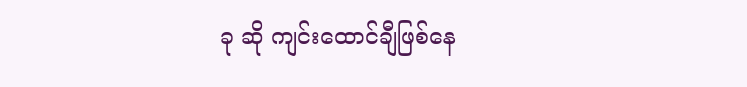ခု ဆို ကျင်းထောင်ချီဖြစ်နေ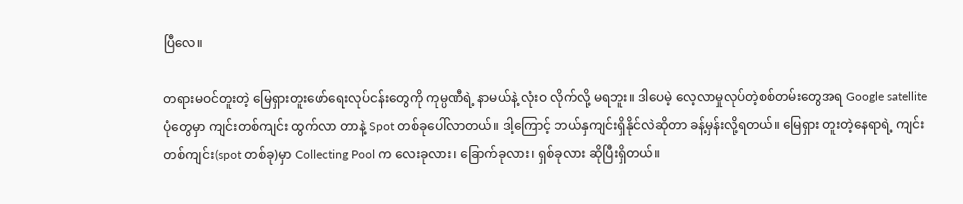ပြီလေ။

တရားမဝင်တူးတဲ့ မြေရှားတူးဖော်ရေးလုပ်ငန်းတွေကို ကုမ္ပဏီရဲ့ နာမယ်နဲ့ လုံးဝ လိုက်လို့ မရဘူး။ ဒါပေမဲ့ လေ့လာမှုလုပ်တဲ့စစ်တမ်းတွေအရ Google satellite ပုံတွေမှာ ကျင်းတစ်ကျင်း ထွက်လာ တာနဲ့ Spot တစ်ခုပေါ်လာတယ်။ ဒါ့ကြောင့် ဘယ်နှကျင်းရှိနိုင်လဲဆိုတာ ခန့်မှန်းလို့ရတယ်။ မြေရှား တူးတဲ့နေရာရဲ့ ကျင်းတစ်ကျင်း(spot တစ်ခု)မှာ Collecting Pool က လေးခုလား၊ ခြောက်ခုလား၊ ရှစ်ခုလား ဆိုပြီးရှိတယ်။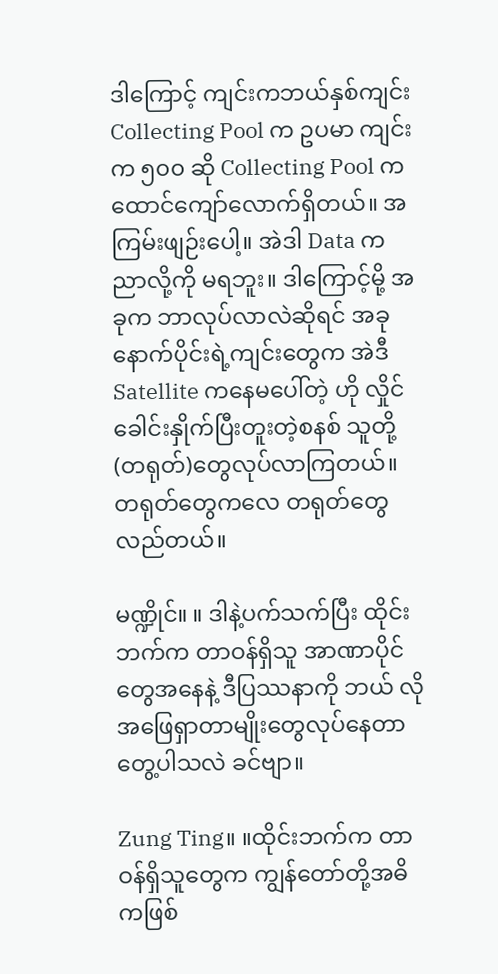ဒါကြောင့် ကျင်းကဘယ်နှစ်ကျင်း Collecting Pool က ဥပမာ ကျင်းက ၅၀၀ ဆို Collecting Pool က ထောင်ကျော်လောက်ရှိတယ်။ အကြမ်းဖျဉ်းပေါ့။ အဲဒါ Data က ညာလို့ကို မရဘူး။ ဒါကြောင့်မို့ အခုက ဘာလုပ်လာလဲဆိုရင် အခုနောက်ပိုင်းရဲ့ကျင်းတွေက အဲဒီ Satellite ကနေမပေါ်တဲ့ ဟို လှိုင်ခေါင်းနှိုက်ပြီးတူးတဲ့စနစ် သူတို့(တရုတ်)တွေလုပ်လာကြတယ်။ တရုတ်တွေကလေ တရုတ်တွေ လည်တယ်။

မဏ္ဍိုင်။ ။ ဒါနဲ့ပက်သက်ပြီး ထိုင်းဘက်က တာဝန်ရှိသူ အာဏာပိုင်တွေအနေနဲ့ ဒီပြဿနာကို ဘယ် လိုအဖြေရှာတာမျိုးတွေလုပ်နေတာ တွေ့ပါသလဲ ခင်ဗျာ။

Zung Ting။ ။ထိုင်းဘက်က တာဝန်ရှိသူတွေက ကျွန်တော်တို့အဓိကဖြစ်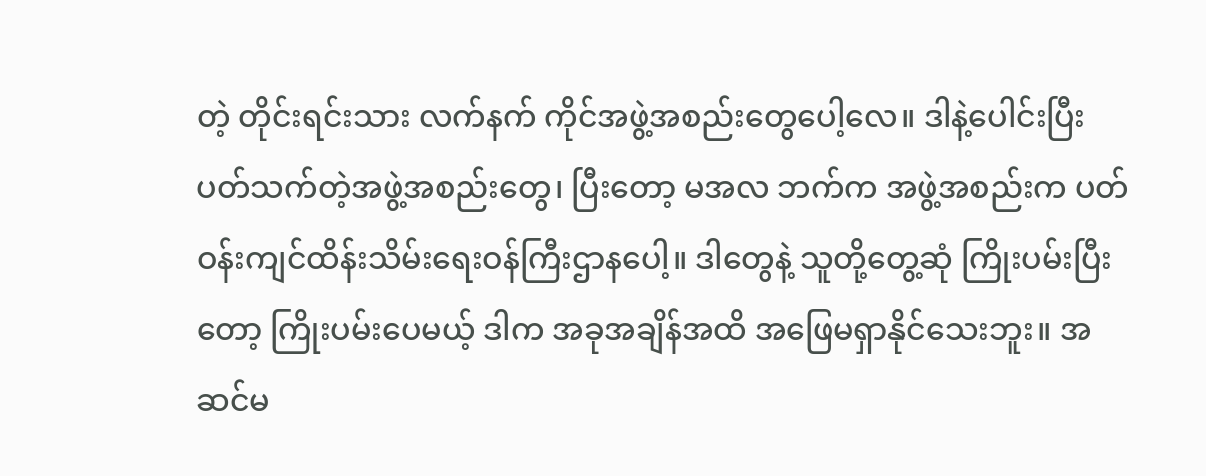တဲ့ တိုင်းရင်းသား လက်နက် ကိုင်အဖွဲ့အစည်းတွေပေါ့လေ။ ဒါနဲ့ပေါင်းပြီး ပတ်သက်တဲ့အဖွဲ့အစည်းတွေ၊ ပြီးတော့ မအလ ဘက်က အဖွဲ့အစည်းက ပတ်ဝန်းကျင်ထိန်းသိမ်းရေးဝန်ကြီးဌာနပေါ့။ ဒါတွေနဲ့ သူတို့တွေ့ဆုံ ကြိုးပမ်းပြီးတော့ ကြိုးပမ်းပေမယ့် ဒါက အခုအချိန်အထိ အဖြေမရှာနိုင်သေးဘူး။ အဆင်မ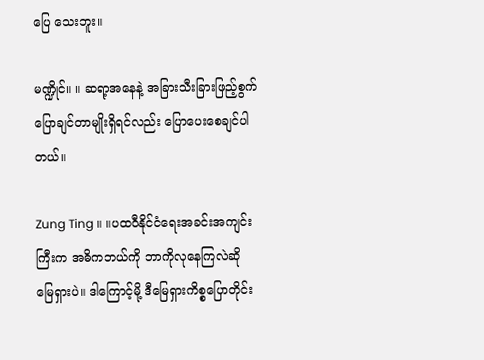ပြေ သေးဘူး။

မဏ္ဍိုင်။ ။ ဆရာ့အနေနဲ့ အခြားသီးခြားဖြည့်စွက် ပြောချင်တာမျိုးရှိရင်လည်း ပြောပေးစေချင်ပါတယ်။

Zung Ting ။ ။ပထဝီနိုင်ငံရေးအခင်းအကျင်းကြီးက အဓိကဘယ်ကို ဘာကိုလုနေကြလဲဆို မြေရှားပဲ။ ဒါကြောင့်မို့ ဒီမြေရှားကိစ္စပြောတိုင်း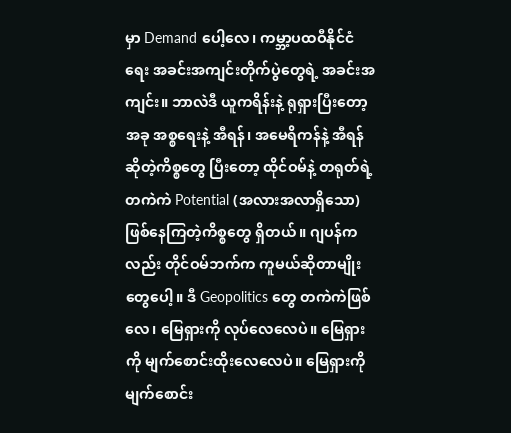မှာ Demand ပေါ့လေ၊ ကမ္ဘာ့ပထဝီနိုင်ငံရေး အခင်းအကျင်းတိုက်ပွဲတွေရဲ့ အခင်းအကျင်း။ ဘာလဲဒီ ယူကရိန်းနဲ့ ရုရှားပြီးတော့ အခု အစ္စရေးနဲ့ အီရန်၊ အမေရိကန်နဲ့ အီရန် ဆိုတဲ့ကိစ္စတွေ ပြီးတော့ ထိုင်ဝမ်နဲ့ တရုတ်ရဲ့တကဲကဲ Potential (အလားအလာရှိသော) ဖြစ်နေကြတဲ့ကိစ္စတွေ ရှိတယ်။ ဂျပန်ကလည်း တိုင်ဝမ်ဘက်က ကူမယ်ဆိုတာမျိုးတွေပေါ့။ ဒီ Geopolitics တွေ တကဲကဲဖြစ်လေ၊ မြေရှားကို လုပ်လေလေပဲ။ မြေရှားကို မျက်စောင်းထိုးလေလေပဲ။ မြေရှားကို မျက်စောင်း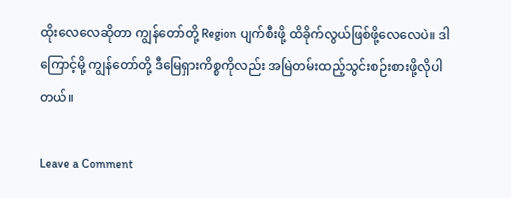ထိုးလေလေဆိုတာ ကျွန်တော်တို့ Region ပျက်စီးဖို့ ထိခိုက်လွယ်ဖြစ်ဖို့လေလေပဲ။ ဒါကြောင့်မို့ ကျွန်တော်တို့ ဒီမြေရှားကိစ္စကိုလည်း အမြဲတမ်းထည့်သွင်းစဉ်းစားဖို့လိုပါတယ်။

Leave a Comment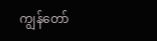ကျွန်တော်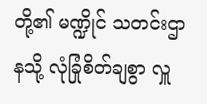တို့၏ မဏ္ဍိုင် သတင်းဌာနသို့ လုံခြုံစိတ်ချစွာ လှူ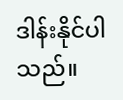ဒါန်းနိုင်ပါသည်။